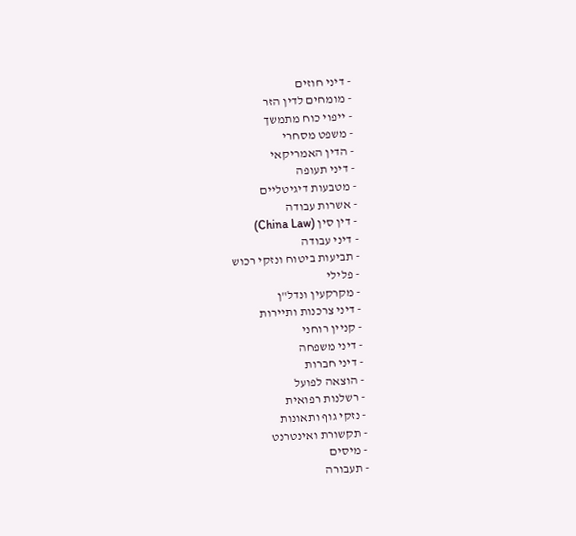- דיני חוזים
- מומחים לדין הזר
- ייפוי כוח מתמשך
- משפט מסחרי
- הדין האמריקאי
- דיני תעופה
- מטבעות דיגיטליים
- אשרות עבודה
- דין סין (China Law)
- דיני עבודה
- תביעות ביטוח ונזקי רכוש
- פלילי
- מקרקעין ונדל"ן
- דיני צרכנות ותיירות
- קניין רוחני
- דיני משפחה
- דיני חברות
- הוצאה לפועל
- רשלנות רפואית
- נזקי גוף ותאונות
- תקשורת ואינטרנט
- מיסים
- תעבורה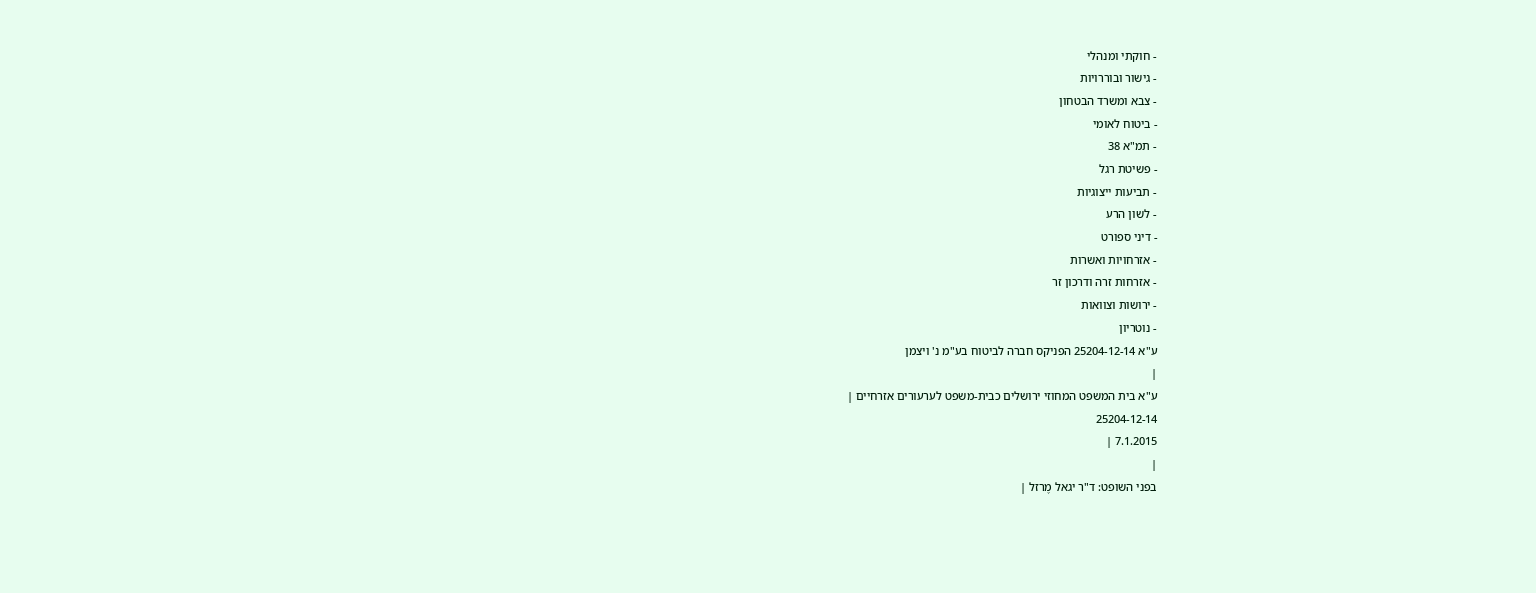- חוקתי ומנהלי
- גישור ובוררויות
- צבא ומשרד הבטחון
- ביטוח לאומי
- תמ"א 38
- פשיטת רגל
- תביעות ייצוגיות
- לשון הרע
- דיני ספורט
- אזרחויות ואשרות
- אזרחות זרה ודרכון זר
- ירושות וצוואות
- נוטריון
ע"א 25204-12-14 הפניקס חברה לביטוח בע"מ נ' ויצמן
|
ע"א בית המשפט המחוזי ירושלים כבית-משפט לערעורים אזרחיים |
25204-12-14
7.1.2015 |
|
בפני השופט: ד"ר יגאל מֶרזל |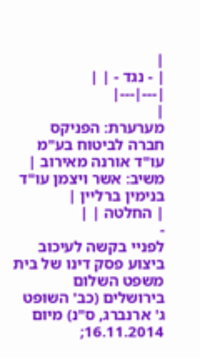|
| - נגד - | |
|---|---|
|
מערערת: הפניקס חברה לביטוח בע"מ עו"ד אורנה מאירוב |
משיב: אשר ויצמן עו"ד בנימין ברליין |
| החלטה | |
-
לפניי בקשה לעיכוב ביצוע פסק דינו של בית משפט השלום בירושלים (כב' השופט ג' ארנברג, ס"נ) מיום 16.11.2014;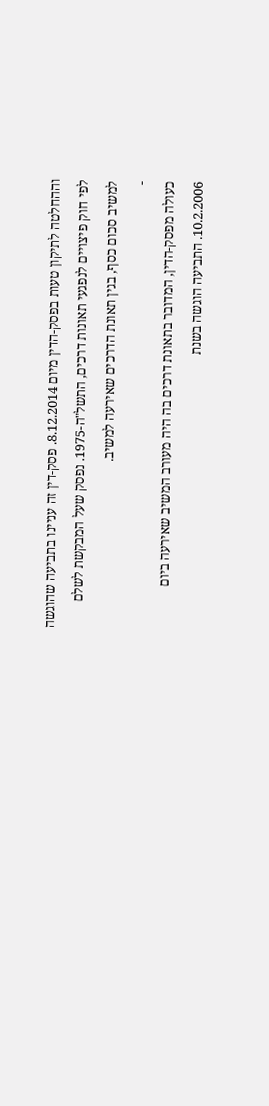וההחלטה לתיקון טעות בפסק-הדין מיום 8.12.2014. פסק-דין זה עניינו בתביעה שהוגשה לפי חוק פיצויים לנפגעי תאונות דרכים, התשל"ה-1975. נפסק שעל המבקשת לשלם למשיב סכום כסף, בגין תאונת הדרכים שאירעה למשיב.
-
כעולה מפסק-הדין, המדובר בתאונת דרכים בה היה מעורב המשיב שאירעה ביום 10.2.2006. התביעה הוגשה בשנת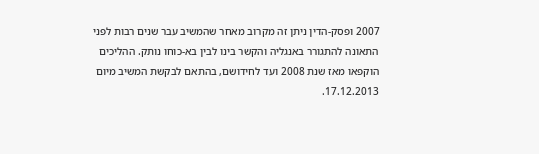2007 ופסק-הדין ניתן זה מקרוב מאחר שהמשיב עבר שנים רבות לפני התאונה להתגורר באנגליה והקשר בינו לבין בא-כוחו נותק. ההליכים הוקפאו מאז שנת 2008 ועד לחידושם, בהתאם לבקשת המשיב מיום 17.12.2013.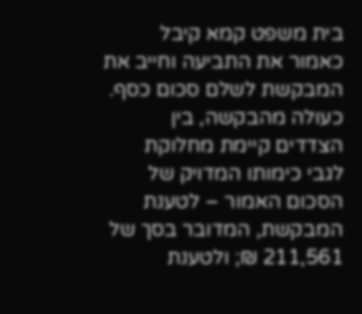בית משפט קמא קיבל כאמור את התביעה וחייב את המבקשת לשלם סכום כסף. כעולה מהבקשה, בין הצדדים קיימת מחלוקת לגבי כימותו המדויק של הסכום האמור – לטענת המבקשת, המדובר בסך של 211,561 ₪; ולטענת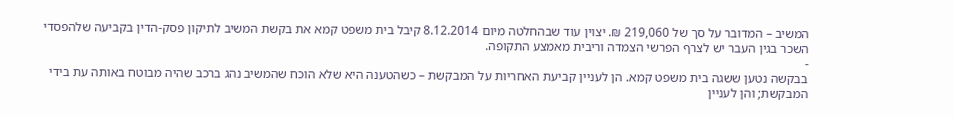המשיב – המדובר על סך של 219,060 ₪. יצוין עוד שבהחלטה מיום 8.12.2014 קיבל בית משפט קמא את בקשת המשיב לתיקון פסק-הדין בקביעה שלהפסדי השכר בגין העבר יש לצרף הפרשי הצמדה וריבית מאמצע התקופה.
-
בבקשה נטען ששגה בית משפט קמא. הן לעניין קביעת האחריות על המבקשת – כשהטענה היא שלא הוכח שהמשיב נהג ברכב שהיה מבוטח באותה עת בידי המבקשת; והן לעניין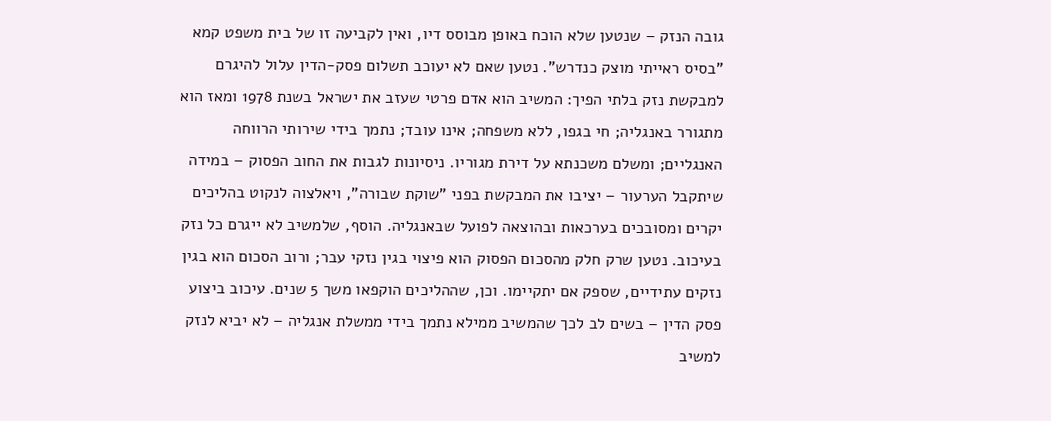גובה הנזק – שנטען שלא הוכח באופן מבוסס דיו, ואין לקביעה זו של בית משפט קמא "בסיס ראייתי מוצק כנדרש". נטען שאם לא יעוכב תשלום פסק-הדין עלול להיגרם למבקשת נזק בלתי הפיך: המשיב הוא אדם פרטי שעזב את ישראל בשנת 1978 ומאז הוא מתגורר באנגליה; חי בגפו, ללא משפחה; אינו עובד; נתמך בידי שירותי הרווחה האנגליים; ומשלם משכנתא על דירת מגוריו. ניסיונות לגבות את החוב הפסוק – במידה שיתקבל הערעור – יציבו את המבקשת בפני "שוקת שבורה", ויאלצוה לנקוט בהליכים יקרים ומסובכים בערכאות ובהוצאה לפועל שבאנגליה. הוסף, שלמשיב לא ייגרם כל נזק בעיכוב. נטען שרק חלק מהסכום הפסוק הוא פיצוי בגין נזקי עבר; ורוב הסכום הוא בגין נזקים עתידיים, שספק אם יתקיימו. וכן, שההליכים הוקפאו משך 5 שנים. עיכוב ביצוע פסק הדין – בשים לב לכך שהמשיב ממילא נתמך בידי ממשלת אנגליה – לא יביא לנזק למשיב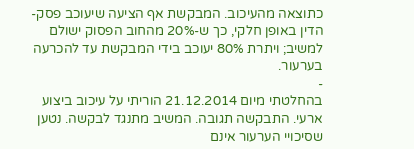כתוצאה מהעיכוב. המבקשת אף הציעה שיעוכב פסק-הדין באופן חלקי, כך ש-20% מהחוב הפסוק ישולם למשיב; ויתרת 80% יעוכב בידי המבקשת עד להכרעה בערעור.
-
בהחלטתי מיום 21.12.2014 הוריתי על עיכוב ביצוע ארעי. התבקשה תגובה. המשיב מתנגד לבקשה. נטען שסיכויי הערעור אינם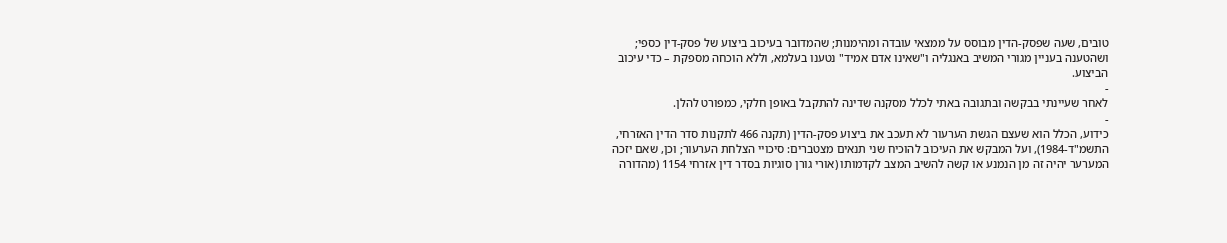טובים, שעה שפסק-הדין מבוסס על ממצאי עובדה ומהימנות; שהמדובר בעיכוב ביצוע של פסק-דין כספי; ושהטענה בעניין מגורי המשיב באנגליה ו"שאינו אדם אמיד" נטענו בעלמא, וללא הוכחה מספקת – כדי עיכוב הביצוע.
-
לאחר שעיינתי בבקשה ובתגובה באתי לכלל מסקנה שדינה להתקבל באופן חלקי, כמפורט להלן.
-
כידוע, הכלל הוא שעצם הגשת הערעור לא תעכב את ביצוע פסק-הדין (תקנה 466 לתקנות סדר הדין האזרחי, התשמ"ד-1984), ועל המבקש את העיכוב להוכיח שני תנאים מצטברים: סיכויי הצלחת הערעור; וכן, שאם יזכה המערער יהיה זה מן הנמנע או קשה להשיב המצב לקדמותו (אורי גורן סוגיות בסדר דין אזרחי 1154 (מהדורה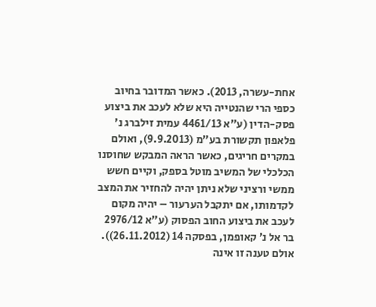אחת-עשרה, 2013). כאשר המדובר בחיוב כספי הרי שהנטייה היא שלא לעכב את ביצוע פסק-הדין (ע"א 4461/13 עמית זילברג נ' פלאפון תקשורת בע"מ (9.9.2013), ואולם במקרים חריגים, כאשר הראה המבקש שחוסנו הכלכלי של המשיב מוטל בספק, וקיים חשש ממשי ורציני שלא ניתן יהיה להחזיר את המצב לקדמותו, אם יתקבל הערעור – יהיה מקום לעכב את ביצוע החוב הפסוק (ע"א 2976/12 בר אל נ' קאופמן, בפסקה 14 (26.11.2012)). אולם טענה זו אינה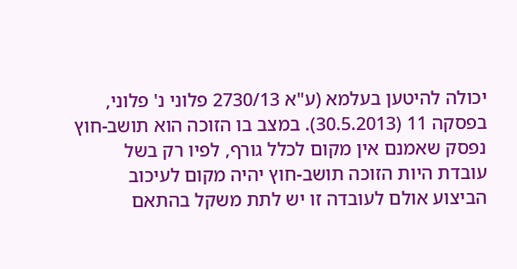יכולה להיטען בעלמא (ע"א 2730/13 פלוני נ' פלוני, בפסקה 11 (30.5.2013). במצב בו הזוכה הוא תושב-חוץ נפסק שאמנם אין מקום לכלל גורף, לפיו רק בשל עובדת היות הזוכה תושב-חוץ יהיה מקום לעיכוב הביצוע אולם לעובדה זו יש לתת משקל בהתאם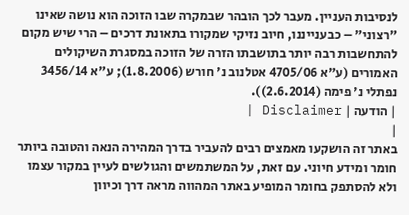לנסיבות העניין. מעבר לכך הובהר שבמקרה שבו הזוכה הוא נושה שאינו "רצוני" – כבענייננו, חיוב נזיקי שמקורו בתאונת דרכים – הרי שיש מקום להתחשבות רבה יותר בתושבתו הזרה של הזוכה במסגרת השיקולים האמורים (ע"א 4705/06 אטלנוב נ' חורש (1.8.2006); ע"א 3456/14 נפתלי נ' פימה (2.6.2014)).
| הודעה | Disclaimer |
|
באתר זה הושקעו מאמצים רבים להעביר בדרך המהירה הנאה והטובה ביותר חומר ומידע חיוני. עם זאת, על המשתמשים והגולשים לעיין במקור עצמו ולא להסתפק בחומר המופיע באתר המהווה מראה דרך וכיוון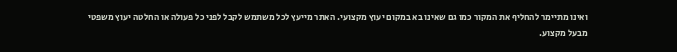ואינו מתיימר להחליף את המקור כמו גם שאינו בא במקום יעוץ מקצועי. האתר מייעץ לכל משתמש לקבל לפני כל פעולה או החלטה יעוץ משפטי מבעל מקצוע.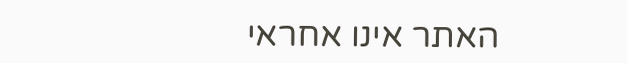האתר אינו אחראי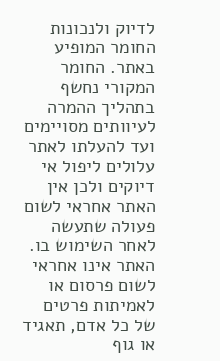לדיוק ולנכונות החומר המופיע באתר. החומר המקורי נחשף בתהליך ההמרה לעיוותים מסויימים ועד להעלתו לאתר עלולים ליפול אי דיוקים ולכן אין האתר אחראי לשום פעולה שתעשה לאחר השימוש בו. האתר אינו אחראי לשום פרסום או לאמיתות פרטים של כל אדם, תאגיד או גוף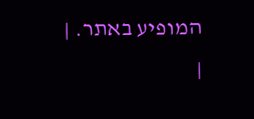המופיע באתר. |
|